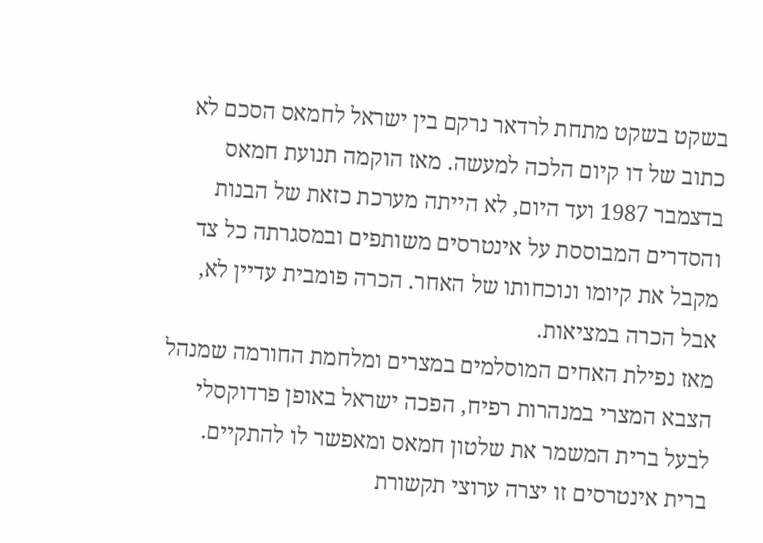בשקט בשקט מתחת לרדאר נרקם בין ישראל לחמאס הסכם לא כתוב של דו קיום הלכה למעשה. מאז הוקמה תנועת חמאס בדצמבר 1987 ועד היום, לא הייתה מערכת כזאת של הבנות והסדרים המבוססת על אינטרסים משותפים ובמסגרתה כל צד מקבל את קיומו ונוכחותו של האחר. הכרה פומבית עדיין לא, אבל הכרה במציאות.
מאז נפילת האחים המוסלמים במצרים ומלחמת החורמה שמנהל הצבא המצרי במנהרות רפיח, הפכה ישראל באופן פרדוקסלי לבעל ברית המשמר את שלטון חמאס ומאפשר לו להתקיים. ברית אינטרסים זו יצרה ערוצי תקשורת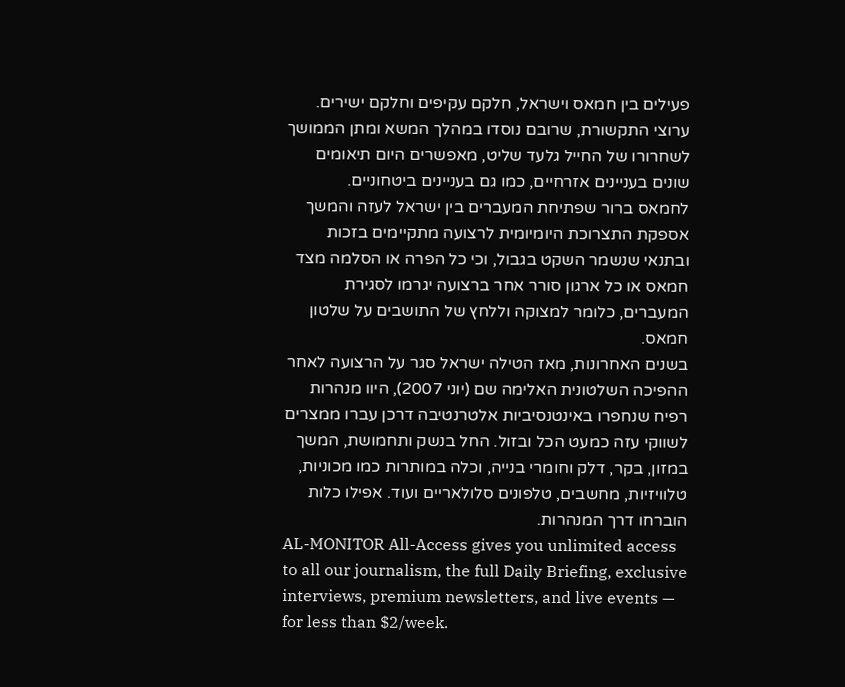פעילים בין חמאס וישראל, חלקם עקיפים וחלקם ישירים. ערוצי התקשורת, שרובם נוסדו במהלך המשא ומתן הממושך לשחרורו של החייל גלעד שליט, מאפשרים היום תיאומים שונים בעניינים אזרחיים, כמו גם בעניינים ביטחוניים.
לחמאס ברור שפתיחת המעברים בין ישראל לעזה והמשך אספקת התצרוכת היומיומית לרצועה מתקיימים בזכות ובתנאי שנשמר השקט בגבול, וכי כל הפרה או הסלמה מצד חמאס או כל ארגון סורר אחר ברצועה יגרמו לסגירת המעברים, כלומר למצוקה וללחץ של התושבים על שלטון חמאס.
בשנים האחרונות, מאז הטילה ישראל סגר על הרצועה לאחר ההפיכה השלטונית האלימה שם (יוני 2007), היוו מנהרות רפיח שנחפרו באינטנסיביות אלטרנטיבה דרכן עברו ממצרים לשווקי עזה כמעט הכל ובזול. החל בנשק ותחמושת, המשך במזון, בקר, דלק וחומרי בנייה, וכלה במותרות כמו מכוניות, טלוויזיות, מחשבים, טלפונים סלולאריים ועוד. אפילו כלות הוברחו דרך המנהרות.
AL-MONITOR All-Access gives you unlimited access to all our journalism, the full Daily Briefing, exclusive interviews, premium newsletters, and live events — for less than $2/week.